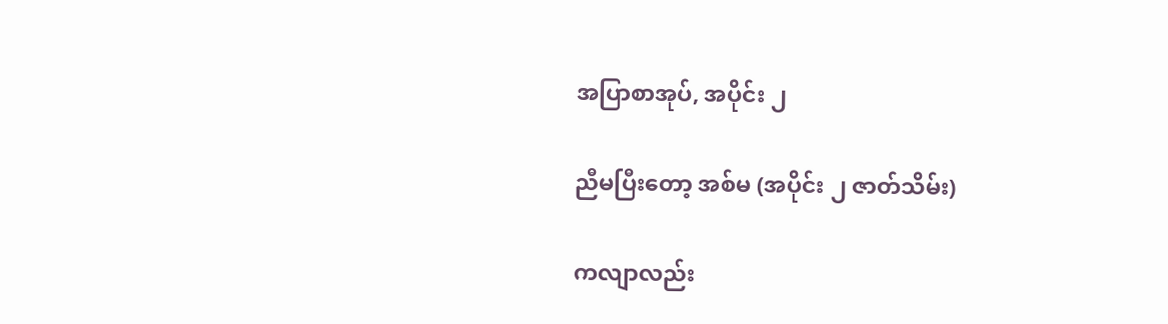အပြာစာအုပ်, အပိုင်း ၂

ညီမပြီးတော့ အစ်မ (အပိုင်း ၂ ဇာတ်သိမ်း)

ကလျာလည်း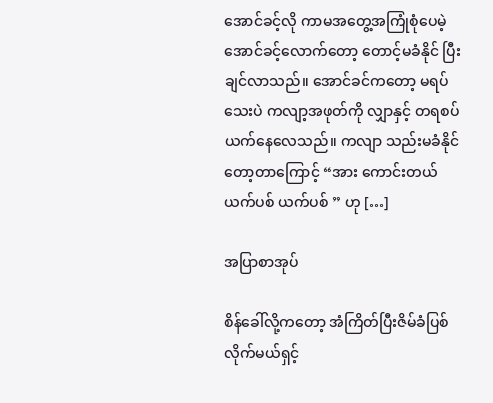အောင်ခင့်လို ကာမအတွေ့အကြုံစုံပေမဲ့ အောင်ခင့်လောက်တော့ တောင့်မခံနိုင် ပြီးချင်လာသည်။ အောင်ခင်ကတော့ မရပ်သေးပဲ ကလျာ့အဖုတ်ကို လျှာနှင့် တရစပ် ယက်နေလေသည်။ ကလျာ သည်းမခံနိုင်တော့တာကြောင့် “အား ကောင်းတယ် ယက်ပစ် ယက်ပစ် ” ဟု […]

အပြာစာအုပ်

စိန်ခေါ်လို့ကတော့ အံကြိတ်ပြီးဇိမ်ခံပြစ်လိုက်မယ်ရှင့်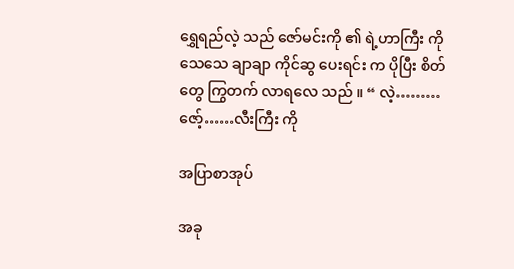ရွှေရည်လဲ့ သည် ဇော်မင်းကို ၏ ရဲ့ဟာကြီး ကို သေသေ ချာချာ ကိုင်ဆွ ပေးရင်း က ပိုပြီး စိတ်တွေ ကြွတက် လာရလေ သည် ။ “ လဲ့………ဇော့်……လီးကြီး ကို

အပြာစာအုပ်

အခု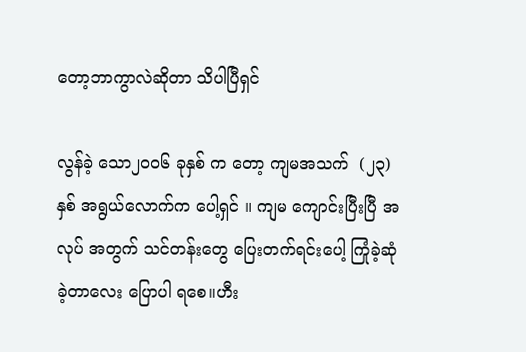တော့ဘာကွာလဲဆိုတာ သိပါပြီရှင်

လွန်ခဲ့ သော၂၀၀၆ ခုနှစ် က တော့ ကျမအသက်  (၂၃) နှစ် အရွယ်လောက်က ပေါ့ရှင် ။ ကျမ ကျောင်းပြီးပြီ အလုပ် အတွက် သင်တန်းတွေ ပြေးတက်ရင်းပေါ့ ကြုံခဲ့ဆုံခဲ့တာလေး ပြောပါ ရစေ။ဟီး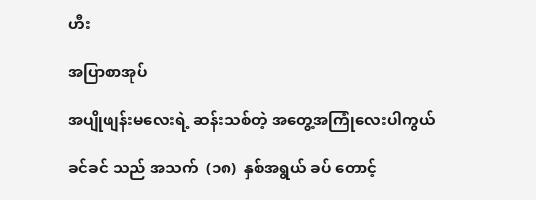ဟီး

အပြာစာအုပ်

အပျိုဖျန်းမလေးရဲ့ ဆန်းသစ်တဲ့ အတွေ့အကြုံလေးပါကွယ်

ခင်ခင် သည် အသက်  (၁၈)  နှစ်အရွယ် ခပ် တောင့်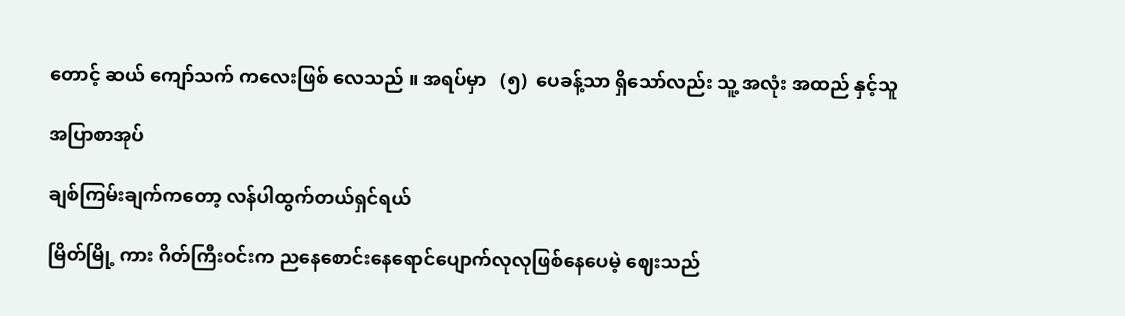တောင့် ဆယ် ကျော်သက် ကလေးဖြစ် လေသည် ။ အရပ်မှာ   (၅)  ပေခန့်သာ ရှိသော်လည်း သူ့ အလုံး အထည် နှင့်သူ

အပြာစာအုပ်

ချစ်ကြမ်းချက်ကတော့ လန်ပါထွက်တယ်ရှင်ရယ်

မြိတ်မြို့ ကား ဂိတ်ကြီးဝင်းက ညနေစောင်းနေရောင်ပျောက်လုလုဖြစ်နေပေမဲ့ ဈေးသည်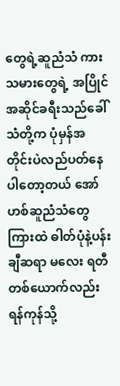တွေရဲ့ဆူညံသံ ကားသမားတွေရဲ့ အပြိုင်အဆိုင်ခရီးသည်ခေါ်သံတို့က ပုံမှန်အတိုင်းပဲလည်ပတ်နေပါတော့တယ် အော်ဟစ်ဆူညံသံတွေကြားထဲ ဓါတ်ပုံနဲ့ပန်းချီဆရာ မလေး ရတီ တစ်ယောက်လည်း ရန်ကုန်သို့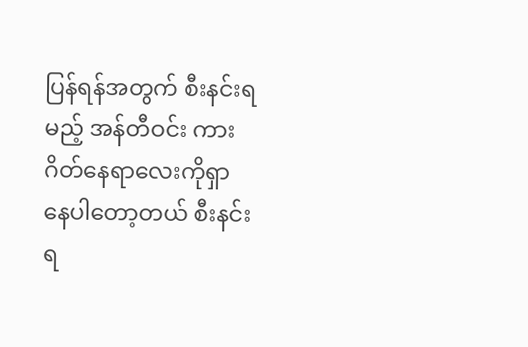ပြန်ရန်အတွက် စီးနင်းရမည့် အန်တီဝင်း ကားဂိတ်နေရာလေးကိုရှာနေပါတော့တယ် စီးနင်းရ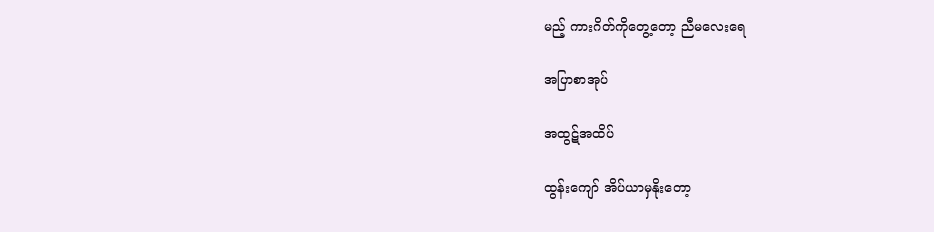မည့် ကားဂိတ်ကိုတွေ့တော့ ညီမလေးရေ

အပြာစာအုပ်

အထွဋ်အထိပ်

ထွန်းကျော် အိပ်ယာမှနိုးတော့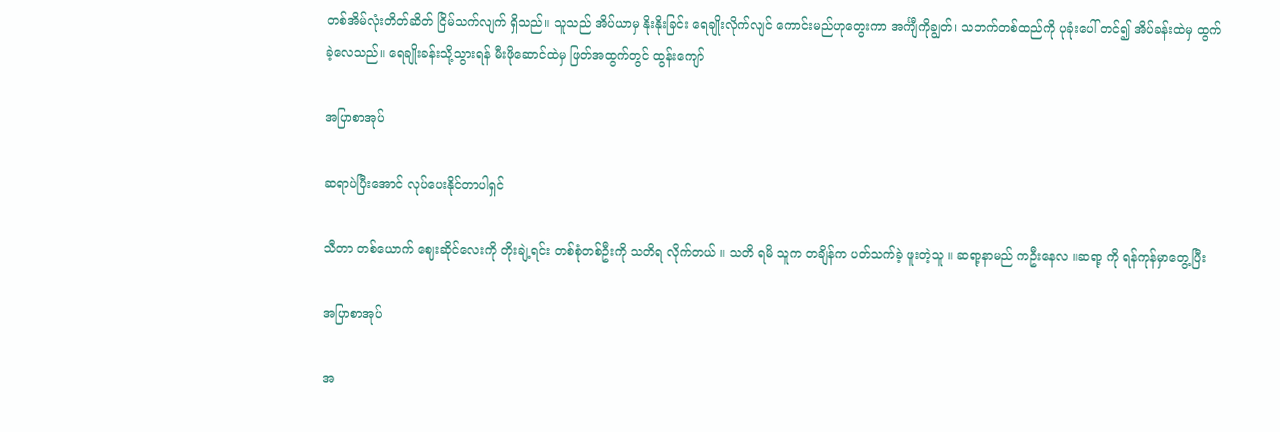တစ်အိမ်လုံးတိတ်ဆိတ် ငြိမ်သက်လျက် ရှိသည်။ သူသည် အိပ်ယာမှ နိုးနိုးခြင်း ရေချိုးလိုက်လျင် ကောင်းမည်ဟုတွေးကာ အင်္ကျီကိုချွတ်၊ သဘက်တစ်ထည်ကို ပုခုံးပေါ် တင်၍ အိပ်ခန်းထဲမှ ထွက်ခဲ့လေသည်။ ရေချိုးခန်းသို့သွားရန် မီးဖိုဆောင်ထဲမှ ဖြတ်အထွက်တွင် ထွန်းကျော်

အပြာစာအုပ်

ဆရာပဲပြီးအောင် လုပ်ပေးနိုင်တာပါရှင်

သီတာ တစ်ယောက် ဈေးဆိုင်လေးကို တိုးချဲ့ရင်း တစ်စုံတစ်ဦးကို သတိရ လိုက်တယ် ။ သတိ ရမိ သူက တချိန်က ပတ်သက်ခဲ့ ဖူးတဲ့သူ ။ ဆရာ့နာမည် ကဦးနေလ ။ဆရာ့ ကို ရန်ကုန်မှာတွေ့ပြီး

အပြာစာအုပ်

အ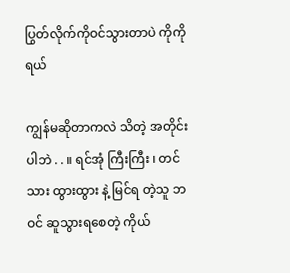ပြွတ်လိုက်ကိုဝင်သွားတာပဲ ကိုကိုရယ်

ကျွန်မဆိုတာကလဲ သိတဲ့ အတိုင်းပါဘဲ . . ။ ရင်အုံ ကြီးကြီး ၊ တင်သား ထွားထွား နဲ့ မြင်ရ တဲ့သူ ဘဝင် ဆူသွားရစေတဲ့ ကိုယ်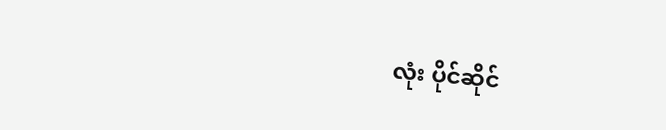လုံး ပိုင်ဆိုင်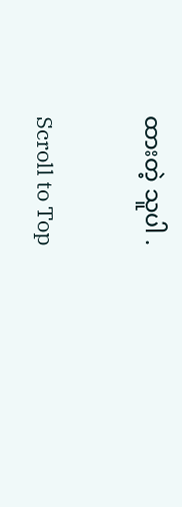ထားတဲ့ သူပါ .

Scroll to Top